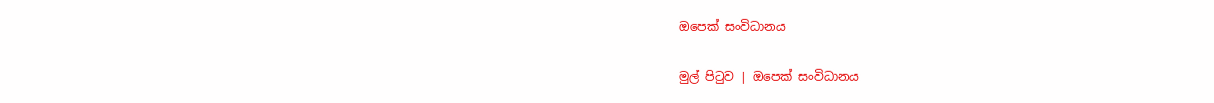ඔපෙක් සංවිධානය

මුල් පිටුව | ඔපෙක් සංවිධානය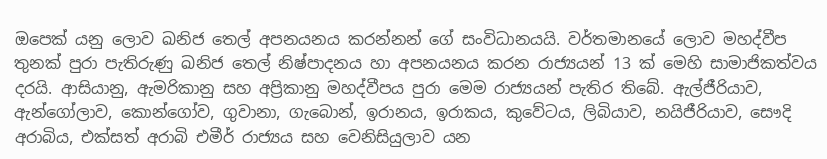ඔපෙක් යනු ලොව ඛනිජ තෙල් අපනයනය කරන්නන් ගේ සංවිධානයයි. වර්තමානයේ ලොව මහද්වීප තුනක් පුරා පැතිරුණු ඛනිජ තෙල් නිෂ්පාදනය හා අපනයනය කරන රාජ්‍යයන් 13 ක් මෙහි සාමාජිකත්වය දරයි. ආසියානු, ඇමරිකානු සහ අප්‍රිකානු මහද්වීපය පුරා මෙම රාජ්‍යයන් පැතිර තිබේ. ඇල්ජීරියාව, ඇන්ගෝලාව, කොන්ගෝව, ගුවානා, ගැබොන්, ඉරානය, ඉරාකය, කුවේටය, ලිබියාව, නයිජීරියාව, සෞදි අරාබිය, එක්සත් අරාබි එමීර් රාජ්‍යය සහ වෙනිසියුලාව යන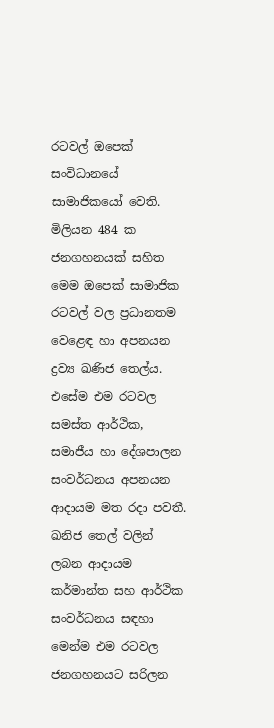රටවල් ඔපෙක් සංවිධානයේ සාමාජිකයෝ වෙති. මිලියන 484 ක ජනගහනයක් සහිත මෙම ඔපෙක් සාමාජික රටවල් වල ප්‍රධානතම වෙළෙඳ හා අපනයන ද්‍රව්‍ය ඛණිජ තෙල්ය. එසේම එම රටවල සමස්ත ආර්ථික, සමාජීය හා දේශපාලන සංවර්ධනය අපනයන ආදායම මත රදා පවතී. ඛනිජ තෙල් වලින් ලබන ආදායම කර්මාන්ත සහ ආර්ථික සංවර්ධනය සඳහා මෙන්ම එම රටවල ජනගහනයට සරිලන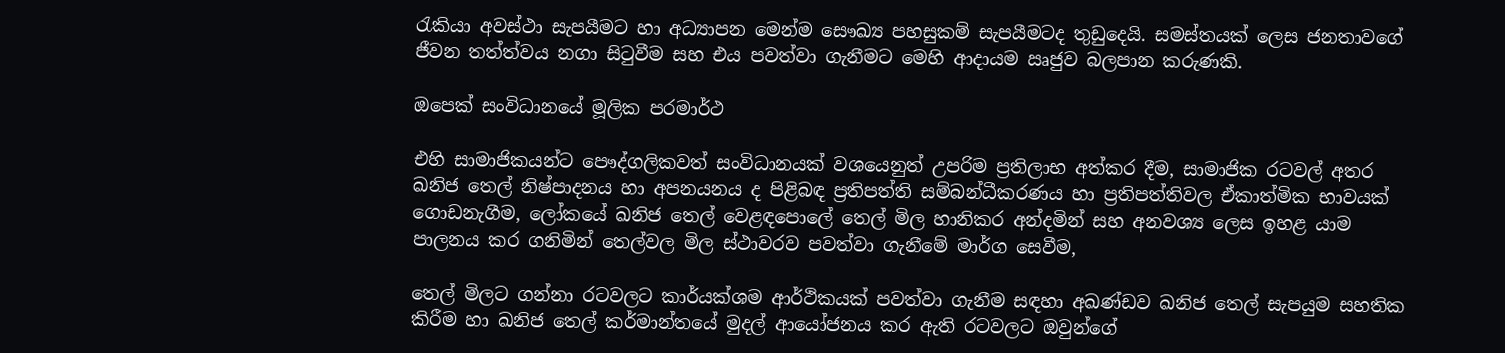රැකියා අවස්ථා සැපයීමට හා අධ්‍යාපන මෙන්ම සෞඛ්‍ය පහසුකම් සැපයීමටද තුඩුදෙයි. සමස්තයක් ලෙස ජනතාවගේ ජීවන තත්ත්වය නගා සිටුවීම සහ එය පවත්වා ගැනීමට මෙහි ආදායම ඍජුව බලපාන කරුණකි.

ඔපෙක් සංවිධානයේ මූලික පරමාර්ථ

එහි සාමාජිකයන්ට පෞද්ගලිකවත් සංවිධානයක් වශයෙනුත් උපරිම ප්‍රතිලාභ අත්කර දීම, සාමාජික රටවල් අතර ඛනිජ තෙල් නිෂ්පාදනය හා අපනයනය ද පිළිබඳ ප්‍රතිපත්ති සම්බන්ධීකරණය හා ප්‍රතිපත්තිවල ඒකාත්මික භාවයක් ගොඩනැගීම, ලෝකයේ ඛනිජ තෙල් වෙළඳපොලේ තෙල් මිල හානිකර අන්දමින් සහ අනවශ්‍ය ලෙස ඉහළ යාම පාලනය කර ගනිමින් තෙල්වල මිල ස්ථාවරව පවත්වා ගැනීමේ මාර්ග සෙවීම,

තෙල් මිලට ගන්නා රටවලට කාර්යක්ශම ආර්ථිකයක් පවත්වා ගැනීම සඳහා අඛණ්ඩව ඛනිජ තෙල් සැපයුම සහතික කිරීම හා ඛනිජ තෙල් කර්මාන්තයේ මුදල් ආයෝජනය කර ඇති රටවලට ඔවුන්ගේ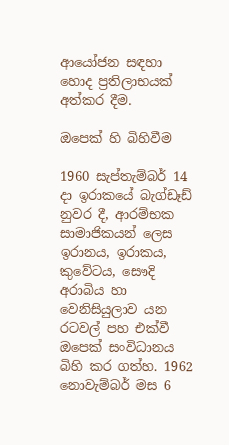ආයෝජන සඳහා හොද ප්‍රතිලාභයක් අත්කර දීම.

ඔපෙක් හි බිහිවීම

1960 සැප්තැම්බර් 14 දා ඉරාකයේ බැග්ඩෑඩ් නුවර දී, ආරම්භක සාමාජිකයන් ලෙස ඉරානය, ඉරාකය, කුවේටය, සෞදි අරාබිය හා වෙනිසියුලාව යන රටවල් පහ එක්වී ඔපෙක් සංවිධානය බිහි කර ගත්හ. 1962 නොවැම්බර් මස 6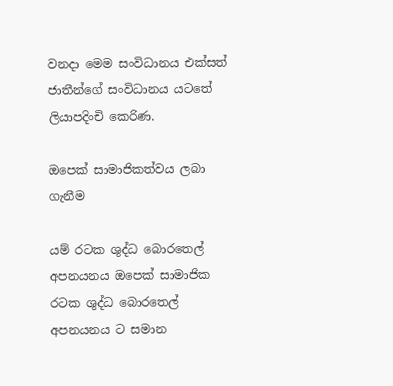වනදා මෙම සංවිධානය එක්සත් ජාතීන්ගේ සංවිධානය යටතේ ලියාපදිංචි කෙරිණ.

ඔපෙක් සාමාජිකත්වය ලබා ගැනීම

යම් රටක ශුද්ධ බොරතෙල් අපනයනය ඔපෙක් සාමාජික රටක ශුද්ධ බොරතෙල් අපනයනය ට සමාන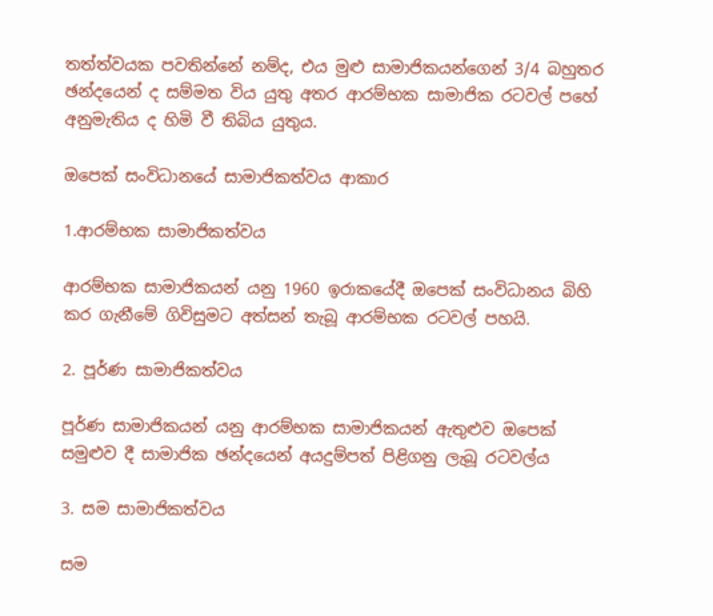තත්ත්වයක පවතින්නේ නම්ද, එය මුළු සාමාජිකයන්ගෙන් 3/4 බහුතර ඡන්දයෙන් ද සම්මත විය යුතු අතර ආරම්භක සාමාජික රටවල් පහේ අනුමැතිය ද හිමි වී තිබිය යුතුය.

ඔපෙක් සංවිධානයේ සාමාජිකත්වය ආකාර

1.ආරම්භක සාමාජිකත්වය

ආරම්භක සාමාජිකයන් යනු 1960 ඉරාකයේදී ඔපෙක් සංවිධානය බිහි කර ගැනීමේ ගිවිසුමට අත්සන් තැබූ ආරම්භක රටවල් පහයි.

2. පූර්ණ සාමාජිකත්වය

පූර්ණ සාමාජිකයන් යනු ආරම්භක සාමාජිකයන් ඇතුළුව ඔපෙක් සමුළුව දී සාමාජික ඡන්දයෙන් අයදුම්පත් පිළිගනු ලැබූ රටවල්ය

3. සම සාමාජිකත්වය

සම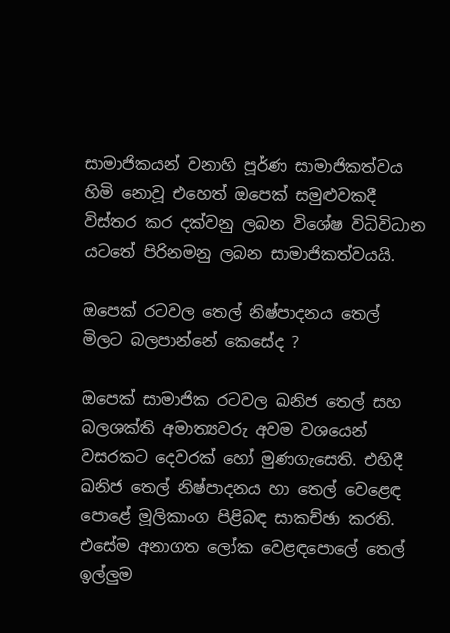සාමාජිකයන් වනාහි පූර්ණ සාමාජිකත්වය හිමි නොවූ එහෙත් ඔපෙක් සමුළුවකදී විස්තර කර දක්වනු ලබන විශේෂ විධිවිධාන යටතේ පිරිනමනු ලබන සාමාජිකත්වයයි.

ඔපෙක් රටවල තෙල් නිෂ්පාදනය තෙල් මිලට බලපාන්නේ කෙසේද ?

ඔපෙක් සාමාජික රටවල ඛනිජ තෙල් සහ බලශක්ති අමාත්‍යවරු අවම වශයෙන් වසරකට දෙවරක් හෝ මුණගැසෙති. එහිදී ඛනිජ තෙල් නිෂ්පාදනය හා තෙල් වෙළෙඳ පොළේ මූලිකාංග පිළිබඳ සාකච්ඡා කරති. එසේම අනාගත ලෝක වෙළඳපොලේ තෙල් ඉල්ලුම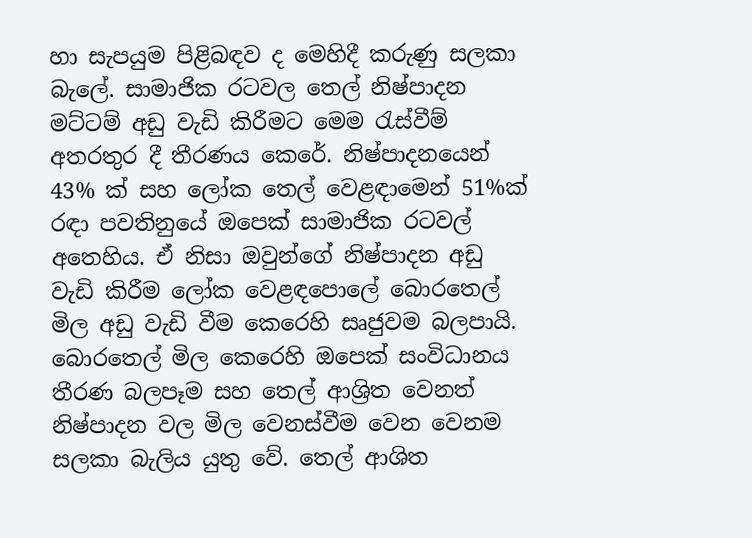හා සැපයුම පිළිබඳව ද මෙහිදී කරුණු සලකා බැලේ. සාමාජික රටවල තෙල් නිෂ්පාදන මට්ටම් අඩු වැඩි කිරීමට මෙම රැස්වීම් අතරතුර දී තීරණය කෙරේ. නිෂ්පාදනයෙන් 43% ක් සහ ලෝක තෙල් වෙළඳාමෙන් 51%ක් රඳා පවතිනුයේ ඔපෙක් සාමාජික රටවල් අතෙහිය. ඒ නිසා ඔවුන්ගේ නිෂ්පාදන අඩු වැඩි කිරීම ලෝක වෙළඳපොලේ බොරතෙල් මිල අඩු වැඩි වීම කෙරෙහි සෘජුවම බලපායි. බොරතෙල් මිල කෙරෙහි ඔපෙක් සංවිධානය තීරණ බලපෑම සහ තෙල් ආශ්‍රිත වෙනත් නිෂ්පාදන වල මිල වෙනස්වීම වෙන වෙනම සලකා බැලිය යුතු වේ. තෙල් ආශිත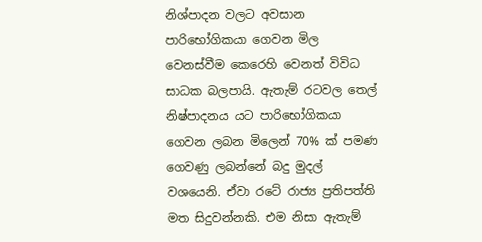නිශ්පාදන වලට අවසාන පාරිභෝගිකයා ගෙවන මිල වෙනස්වීම කෙරෙහි වෙනත් විවිධ සාධක බලපායි. ඇතැම් රටවල තෙල් නිෂ්පාදනය යට පාරිභෝගිකයා ගෙවන ලබන මිලෙන් 70% ක් පමණ ගෙවණු ලබන්නේ බදු මුදල් වශයෙනි. ඒවා රටේ රාජ්‍ය ප්‍රතිපත්ති මත සිදුවන්නකි. එම නිසා ඇතැම්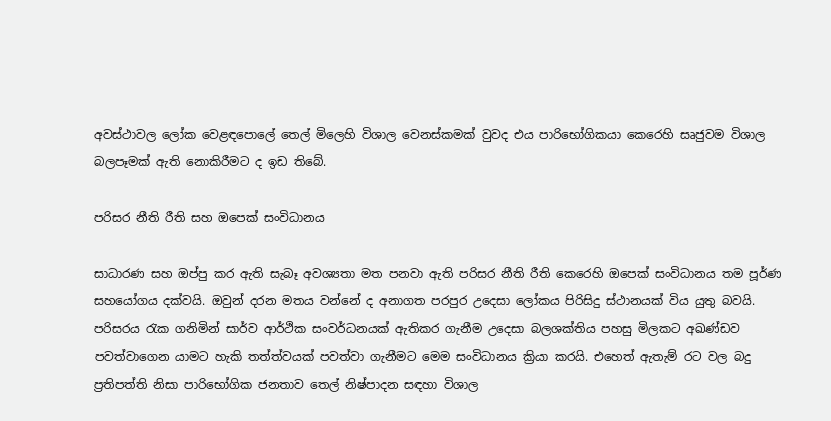අවස්ථාවල ලෝක වෙළඳපොලේ තෙල් මිලෙහි විශාල වෙනස්කමක් වුවද එය පාරිභෝගිකයා කෙරෙහි සෘජුවම විශාල බලපෑමක් ඇති නොකිරීමට ද ඉඩ තිබේ.

පරිසර නීති රීති සහ ඔපෙක් සංවිධානය

සාධාරණ සහ ඔප්පු කර ඇති සැබෑ අවශ්‍යතා මත පනවා ඇති පරිසර නීති රීති කෙරෙහි ඔපෙක් සංවිධානය තම පූර්ණ සහයෝගය දක්වයි. ඔවුන් දරන මතය වන්නේ ද අනාගත පරපුර උදෙසා ලෝකය පිරිසිදු ස්ථානයක් විය යුතු බවයි. පරිසරය රැක ගනිමින් සාර්ව ආර්ථික සංවර්ධනයක් ඇතිකර ගැනීම උදෙසා බලශක්තිය පහසු මිලකට අඛණ්ඩව පවත්වාගෙන යාමට හැකි තත්ත්වයක් පවත්වා ගැනීමට මෙම සංවිධානය ක්‍රියා කරයි. එහෙත් ඇතැම් රට වල බදු ප්‍රතිපත්ති නිසා පාරිභෝගික ජනතාව තෙල් නිෂ්පාදන සඳහා විශාල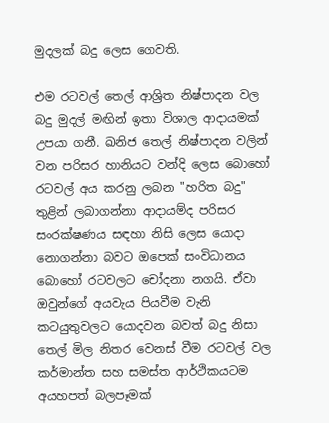මුදලක් බදු ලෙස ගෙවති.

එම රටවල් තෙල් ආශ්‍රිත නිෂ්පාදන වල බදු මුදල් මඟින් ඉතා විශාල ආදායමක් උපයා ගනී. ඛනිජ තෙල් නිෂ්පාදන වලින් වන පරිසර හානියට වන්දි ලෙස බොහෝ රටවල් අය කරනු ලබන "හරිත බදු" තුළින් ලබාගන්නා ආදායම්ද පරිසර සංරක්ෂණය සඳහා නිසි ලෙස යොදා නොගන්නා බවට ඔපෙක් සංවිධානය බොහෝ රටවලට චෝදනා නගයි. ඒවා ඔවුන්ගේ අයවැය පියවීම වැනි කටයුතුවලට යොදවන බවත් බදු නිසා තෙල් මිල නිතර වෙනස් වීම රටවල් වල කර්මාන්ත සහ සමස්ත ආර්ථිකයටම අයහපත් බලපෑමක්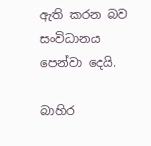ඇති කරන බව සංවිධානය පෙන්වා දෙයි.

බාහිර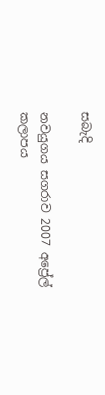සබැදි

නවයුගය සගරාව 2007 අප්‍රේල් කලාපය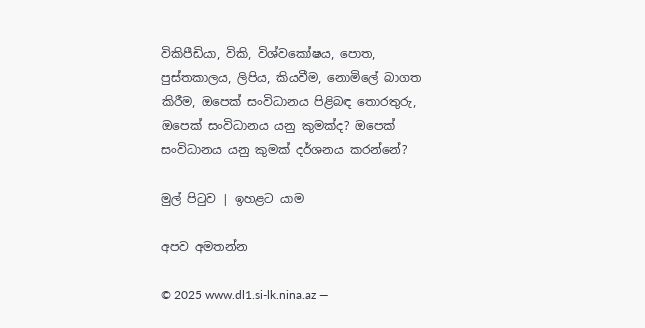විකිපීඩියා, විකි, විශ්වකෝෂය, පොත, පුස්තකාලය, ලිපිය, කියවීම, නොමිලේ බාගත කිරීම, ඔපෙක් සංවිධානය පිළිබඳ තොරතුරු, ඔපෙක් සංවිධානය යනු කුමක්ද? ඔපෙක් සංවිධානය යනු කුමක් දර්ශනය කරන්නේ?

මුල් පිටුව | ඉහළට යාම

අපව අමතන්න

© 2025 www.dl1.si-lk.nina.az —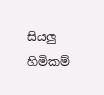සියලු හිමිකම්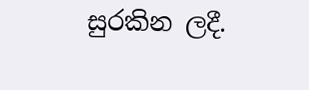සුරකින ලදී.